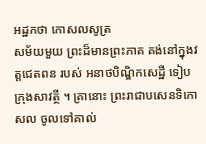អដ្ឋកថា កោសលសូត្រ
សម័យមួយ ព្រះដ៏មានព្រះភាគ គង់នៅក្នុងវត្តជេតពន របស់ អនាថបិណ្ឌិកសេដ្ឋី ទៀបក្រុងសាវត្ថី ។ គ្រានោះ ព្រះរាជាបសេនទិកោសល ចូលទៅគាល់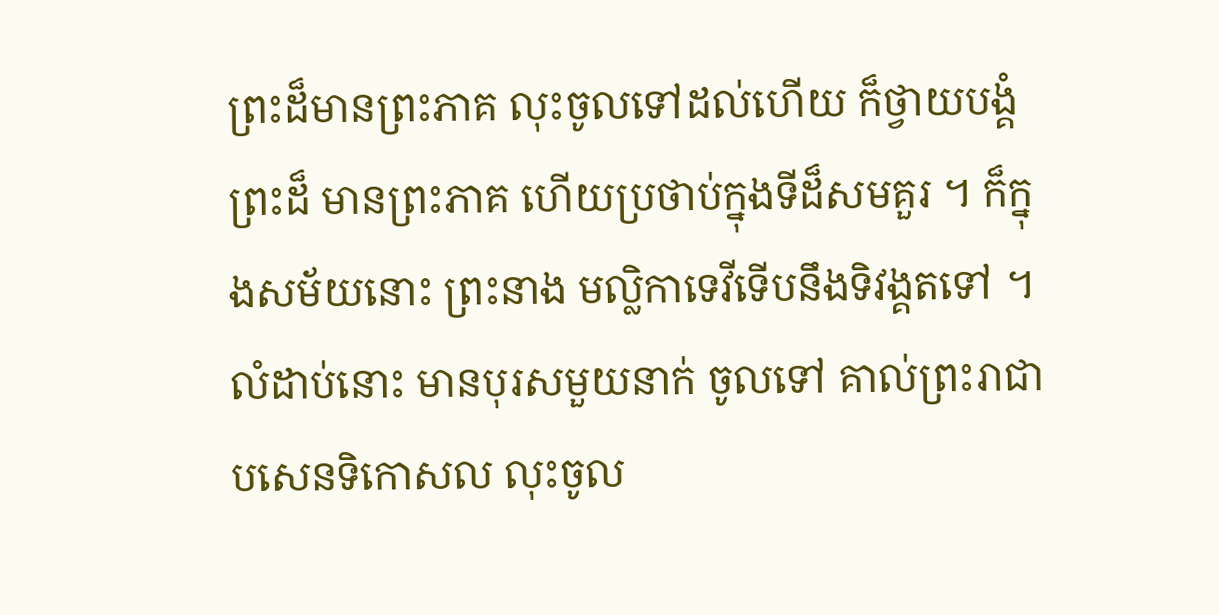ព្រះដ៏មានព្រះភាគ លុះចូលទៅដល់ហើយ ក៏ថ្វាយបង្គំព្រះដ៏ មានព្រះភាគ ហើយប្រថាប់ក្នុងទីដ៏សមគួរ ។ ក៏ក្នុងសម័យនោះ ព្រះនាង មល្លិកាទេវីទើបនឹងទិវង្គតទៅ ។ លំដាប់នោះ មានបុរសមួយនាក់ ចូលទៅ គាល់ព្រះរាជាបសេនទិកោសល លុះចូល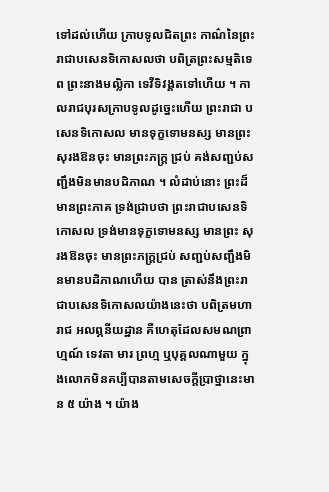ទៅដល់ហើយ ក្រាបទូលជិតព្រះ កាណ៌នៃព្រះរាជាបសេនទិកោសលថា បពិត្រព្រះសម្មតិទេព ព្រះនាងមល្លិកា ទេវីទិវង្គតទៅហើយ ។ កាលរាជបុរសក្រាបទូលដូច្នេះហើយ ព្រះរាជា បសេនទិកោសល មានទុក្ខទោមនស្ស មានព្រះសុរងឱនចុះ មានព្រះភក្ត្រ ជ្រប់ គង់សញ្ជប់សញ្ជឹងមិនមានបដិភាណ ។ លំដាប់នោះ ព្រះដ៏មានព្រះភាគ ទ្រង់ជ្រាបថា ព្រះរាជាបសេនទិកោសល ទ្រង់មានទុក្ខទោមនស្ស មានព្រះ សុរងឱនចុះ មានព្រះភក្ត្រជ្រប់ សញ្ជប់សញ្ជឹងមិនមានបដិភាណហើយ បាន ត្រាស់នឹងព្រះរាជាបសេនទិកោសលយ៉ាងនេះថា បពិត្រមហារាជ អលព្ភនីយដ្ឋាន គឺហេតុដែលសមណព្រាហ្មណ៍ ទេវតា មារ ព្រហ្ម ឬបុគ្គលណាមួយ ក្នុងលោកមិនគប្បីបានតាមសេចក្តីប្រាថ្នានេះមាន ៥ យ៉ាង ។ យ៉ាង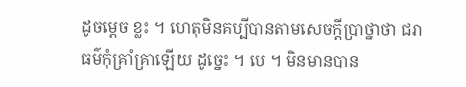ដូចម្តេច ខ្លះ ។ ហេតុមិនគប្បីបានតាមសេចក្តីប្រាថ្នាថា ជរាធម៌កុំគ្រាំគ្រាឡើយ ដូច្នេះ ។ បេ ។ មិនមានបាន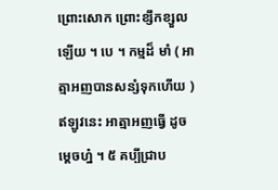ព្រោះសោក ព្រោះខ្សឹកខ្សួលឡើយ ។ បេ ។ កម្មដ៏ មាំ ( អាត្មាអញបានសន្សំទុកហើយ ) ឥឡូវនេះ អាត្មាអញធ្វើ ដូចម្តេចហ្ន៎ ។ ៥ គប្បីជ្រាប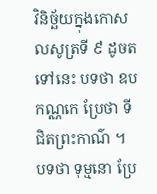វិនិច្ឆ័យក្នុងកោសលសូត្រទី ៩ ដូចតទៅនេះ បទថា ឧបកណ្ណកេ ប្រែថា ទីជិតព្រះកាណ៌ ។ បទថា ទុម្មនោ ប្រែ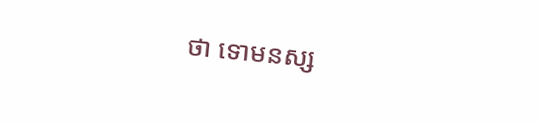ថា ទោមនស្ស